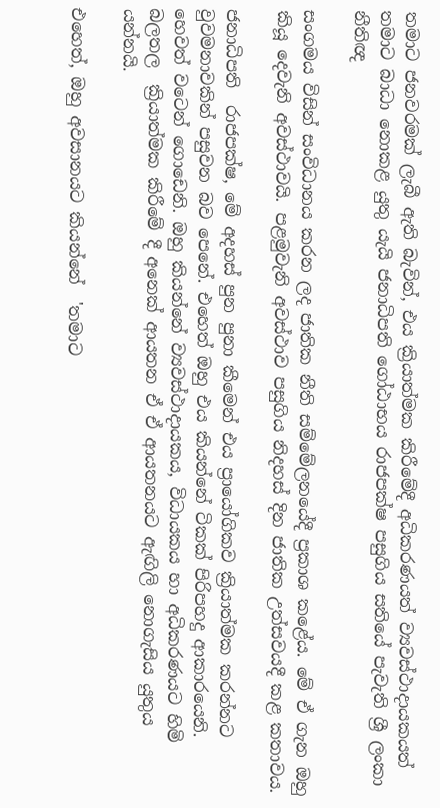තමාට ජනවරමක් ලැබී ඇති බැවින්, එය ක්‍රියාත්මක කිරීමේදී අධිකරණයත් ව්‍යවස්ථාදායකයත් තමාට බාධා නොකළ යුතු යැයි ජනාධිපති ගෝඨාභය රාජපක්ෂ පසුගිය සතියේ පැවැති ශ්‍රී ලංකා නීතිඥ

සංගමය විසින් සංවිධානය කරන ලද ජාතික නීති සම්මේලනයේදී ප්‍රකාශ කළේය. මේ ඒ ගැන ඔහු කියූ දෙවැනි අවස්ථාවයි. පළමුවැනි අවස්ථාව පසුගිය නිදහස් දින ජාතික උත්සවයදී කළ කතාවය.

ජනාධිපති  රාජපක්ෂ, මේ අදහස් පුන පුනා කීමෙන් එය ප්‍රායෝගිකව ක්‍රියාත්මක කරන්නට වුවමනාවකින් පසුවන බව පෙනේ. එහෙත් ඔහු එය කියන්නේ ටිකක් පිරිපහදු ආකාරයෙනි. හෙවත් වටෙන් ගොඩෙනි. ඔහු කියන්නේ ව්‍යවස්ථාදායකය, විධායකය හා අධිකරණයට හිමි බලතල  ක්‍රියාත්මක කිරීමේ දී අනෙක් ආයතන ඒ ඒ ආයතනයට ඇඟිලි නොගැසිය යුතුය යන්නයි.

එහෙත්, ඔහු අවසානයට කියන්නේ  'තමාට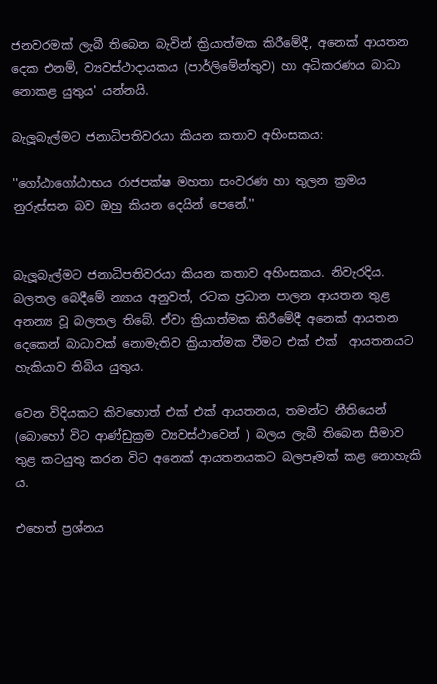ජනවරමක් ලැබී තිබෙන බැවින් ක්‍රියාත්මක කිරීමේදී, අනෙක් ආයතන දෙක එනම්, ව්‍යවස්ථාදායකය (පාර්ලිමේන්තුව) හා අධිකරණය බාධා නොකළ යුතුය' යන්නයි.

බැලූබැල්මට ජනාධිපතිවරයා කියන කතාව අහිංසකය:

''ගෝඨාගෝඨාභය රාජපක්ෂ මහතා සංවරණ හා තුලන ක්‍රමය නුරුස්සන බව ඔහු කියන දෙයින් පෙනේ.''


බැලූබැල්මට ජනාධිපතිවරයා කියන කතාව අහිංසකය. නිවැරදිය. බලතල බෙදීමේ න්‍යාය අනුවත්, රටක ප්‍රධාන පාලන ආයතන තුළ අනන්‍ය වූ බලතල තිබේ. ඒවා ක්‍රියාත්මක කිරීමේදී අනෙක් ආයතන දෙකෙන් බාධාවක් නොමැතිව ක්‍රියාත්මක වීමට එක් එක්  ආයතනයට හැකියාව තිබිය යුතුය.

වෙන විදියකට කිවහොත් එක් එක් ආයතනය, තමන්ට නීතියෙන් (බොහෝ විට ආණ්ඩුක්‍රම ව්‍යවස්ථාවෙන් ) බලය ලැබී තිබෙන සීමාව තුළ කටයුතු කරන විට අනෙක් ආයතනයකට බලපෑමක් කළ නොහැකි ය.

එහෙත් ප්‍රශ්නය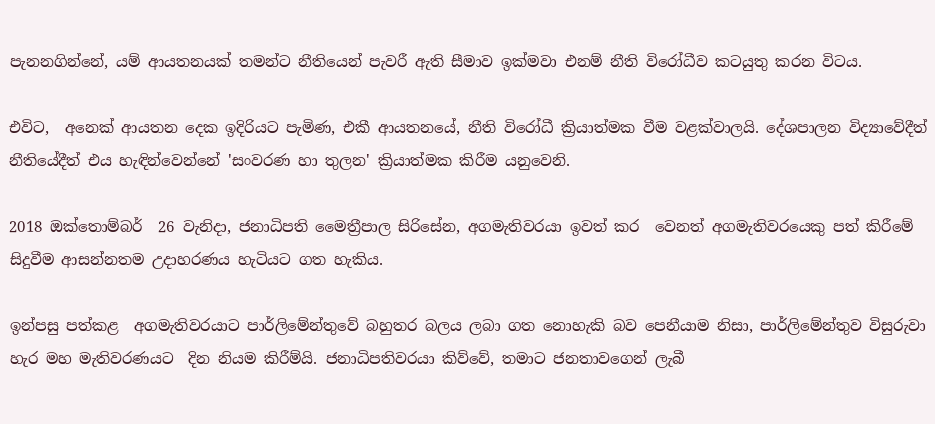පැනනගින්නේ, යම් ආයතනයක් තමන්ට නීතියෙන් පැවරී ඇති සීමාව ඉක්මවා එනම් නීති විරෝධීව කටයුතු කරන විටය.

එවිට,  අනෙක් ආයතන දෙක ඉදිරියට පැමිණ, එකී ආයතනයේ, නීති විරෝධී ක්‍රියාත්මක වීම වළක්වාලයි. දේශපාලන විද්‍යාවේදීත් නීතියේදීත් එය හැඳින්වෙන්නේ 'සංවරණ හා තුලන' ක්‍රියාත්මක කිරීම යනුවෙනි.

2018 ඔක්තොම්බර්  26 වැනිදා, ජනාධිපති මෛත්‍රීපාල සිරිසේන, අගමැතිවරයා ඉවත් කර  වෙනත් අගමැතිවරයෙකු පත් කිරීමේ සිදුවීම ආසන්නතම උදාහරණය හැටියට ගත හැකිය.

ඉන්පසු පත්කළ  අගමැතිවරයාට පාර්ලිමේන්තුවේ බහුතර බලය ලබා ගත නොහැකි බව පෙනීයාම නිසා, පාර්ලිමේන්තුව විසුරුවා හැර මහ මැතිවරණයට  දින නියම කිරීම්යි. ජනාධිපතිවරයා කිව්වේ, තමාට ජනතාවගෙන් ලැබී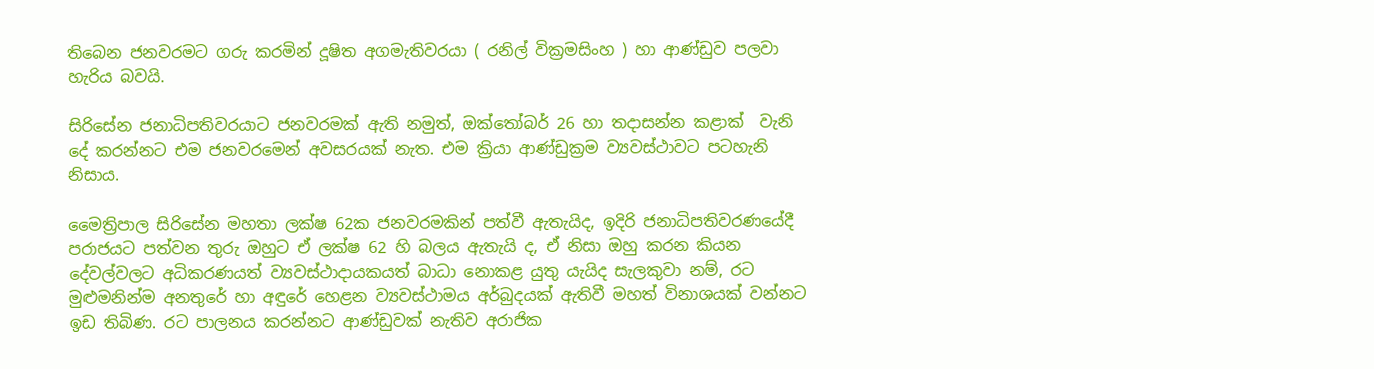තිබෙන ජනවරමට ගරු කරමින් දූෂිත අගමැතිවරයා ( රනිල් වික්‍රමසිංහ ) හා ආණ්ඩුව පලවා හැරිය බවයි.

සිරිසේන ජනාධිපතිවරයාට ජනවරමක් ඇති නමුත්, ඔක්තෝබර් 26 හා තදාසන්න කළාක්  වැනි දේ කරන්නට එම ජනවරමෙන් අවසරයක් නැත. එම ක්‍රියා ආණ්ඩුක්‍රම ව්‍යවස්ථාවට පටහැනි නිසාය.

මෛත්‍රිපාල සිරිසේන මහතා ලක්ෂ 62ක ජනවරමකින් පත්වී ඇතැයිද, ඉදිරි ජනාධිපතිවරණයේදී පරාජයට පත්වන තුරු ඔහුට ඒ ලක්ෂ 62 හි බලය ඇතැයි ද, ඒ නිසා ඔහු කරන කියන දේවල්වලට අධිකරණයත් ව්‍යවස්ථාදායකයත් බාධා නොකළ යුතු යැයිද සැලකුවා නම්, රට මුළුමනින්ම අනතුරේ හා අඳුරේ හෙළන ව්‍යවස්ථාමය අර්බුදයක් ඇතිවී මහත් විනාශයක් වන්නට ඉඩ තිබිණ. රට පාලනය කරන්නට ආණ්ඩුවක් නැතිව අරාජික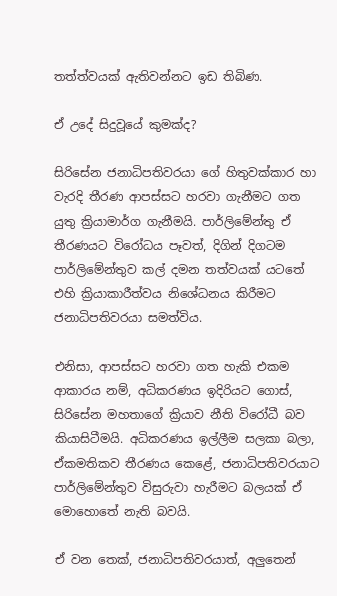තත්ත්වයක් ඇතිවන්නට ඉඩ තිබිණ.

ඒ උදේ සිදුවූයේ කුමක්ද?

සිරිසේන ජනාධිපතිවරයා ගේ හිතුවක්කාර හා වැරදි තීරණ ආපස්සට හරවා ගැනීමට ගත යුතු ක්‍රියාමාර්ග ගැනීමයි. පාර්ලිමේන්තු ඒ තීරණයට විරෝධය පෑවත්, දිගින් දිගටම පාර්ලිමේන්තුව කල් දමන තත්වයක් යටතේ එහි ක්‍රියාකාරීත්වය නිශේධනය කිරීමට ජනාධිපතිවරයා සමත්විය.

එනිසා, ආපස්සට හරවා ගත හැකි එකම ආකාරය නම්, අධිකරණය ඉදිරියට ගොස්, සිරිසේන මහතාගේ ක්‍රියාව නීති විරෝධී බව කියාසිටීමයි. අධිකරණය ඉල්ලීම සලකා බලා, ඒකමතිකව තීරණය කෙළේ, ජනාධිපතිවරයාට පාර්ලිමේන්තුව විසුරුවා හැරීමට බලයක් ඒ මොහොතේ නැති බවයි.

ඒ වන තෙක්, ජනාධිපතිවරයාත්, අලුතෙන්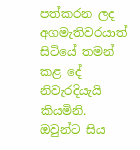පත්කරන ලද අගමැතිවරයාත් සිටියේ තමන් කළ දේ නිවැරදියැයි කියමිනි.  ඔවුන්ට සිය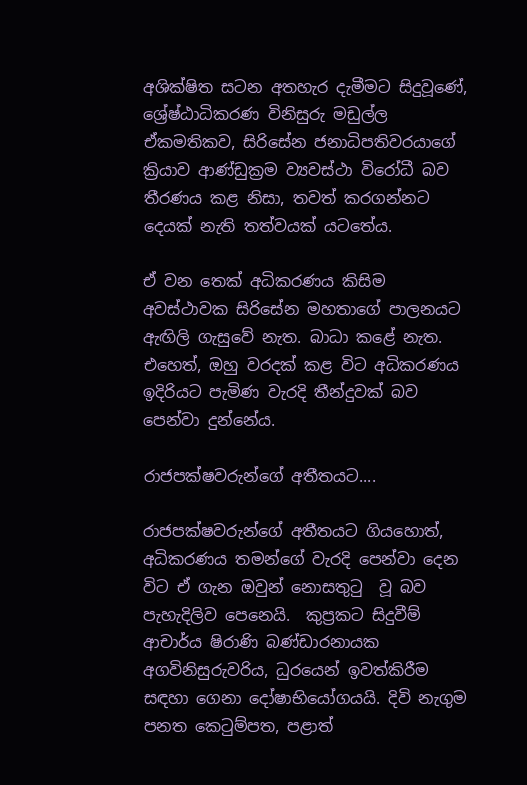අශික්ෂිත සටන අතහැර දැමීමට සිදුවූණේ, ශ්‍රේෂ්ඨාධිකරණ විනිසුරු මඩුල්ල ඒකමතිකව, සිරිසේන ජනාධිපතිවරයාගේ ක්‍රියාව ආණ්ඩුක්‍රම ව්‍යවස්ථා විරෝධී බව තීරණය කළ නිසා, තවත් කරගන්නට දෙයක් නැති තත්වයක් යටතේය.

ඒ වන තෙක් අධිකරණය කිසිම අවස්ථාවක සිරිසේන මහතාගේ පාලනයට ඇඟිලි ගැසුවේ නැත. බාධා කළේ නැත. එහෙත්, ඔහු වරදක් කළ විට අධිකරණය ඉදිරියට පැමිණ වැරදි තීන්දුවක් බව පෙන්වා දුන්නේය.

රාජපක්ෂවරුන්ගේ අතීතයට....

රාජපක්ෂවරුන්ගේ අතීතයට ගියහොත්, අධිකරණය තමන්ගේ වැරදි පෙන්වා දෙන විට ඒ ගැන ඔවුන් නොසතුටු  වූ බව පැහැදිලිව පෙනෙයි.  කුප්‍රකට සිදුවීම් ආචාර්ය ෂිරාණි බණ්ඩාරනායක අගවිනිසුරුවරිය, ධුරයෙන් ඉවත්කිරීම සඳහා ගෙනා දෝෂාභියෝගයයි. දිවි නැගුම පනත කෙටුම්පත, පළාත්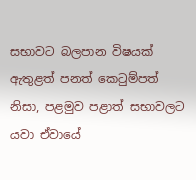සභාවට බලපාන විෂයක් ඇතුළත් පනත් කෙටුම්පත් නිසා, පළමුව පළාත් සභාවලට  යවා ඒවායේ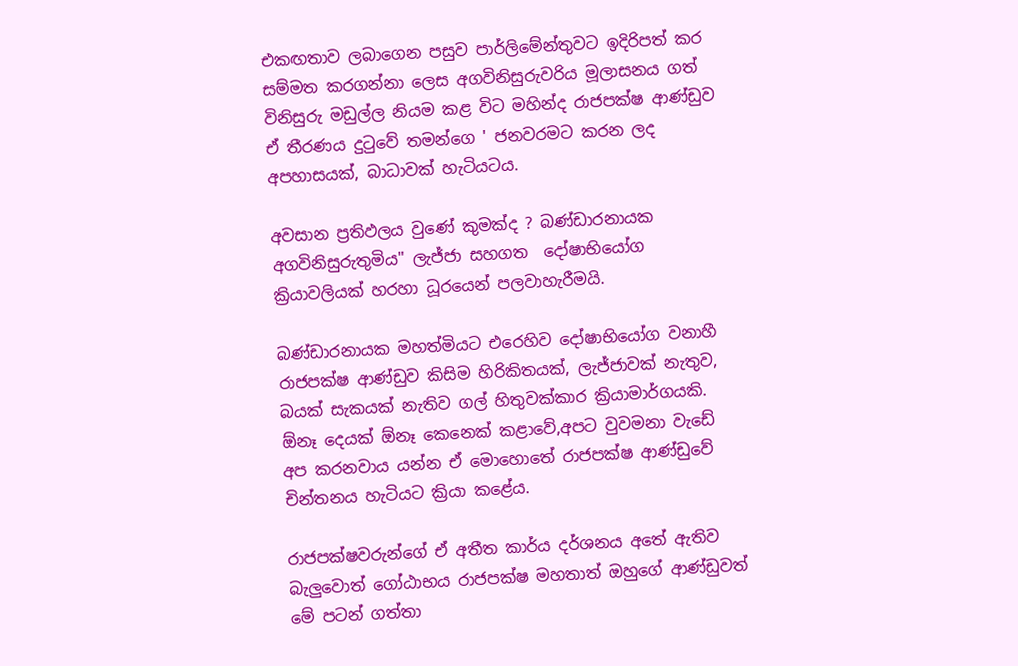එකඟතාව ලබාගෙන පසුව පාර්ලිමේන්තුවට ඉදිරිපත් කර සම්මත කරගන්නා ලෙස අගවිනිසුරුවරිය මූලාසනය ගත් විනිසුරු මඩුල්ල නියම කළ විට මහින්ද රාජපක්ෂ ආණ්ඩුව ඒ තීරණය දුටුවේ තමන්ගෙ ' ජනවරමට කරන ලද අපහාසයක්, බාධාවක් හැටියටය.

අවසාන ප්‍රතිඵලය වුණේ කුමක්ද ? බණ්ඩාරනායක අගවිනිසුරුතුමිය" ලැජ්ජා සහගත  දෝෂාභියෝග  ක්‍රියාවලියක් හරහා ධූරයෙන් පලවාහැරීමයි.

බණ්ඩාරනායක මහත්මියට එරෙහිව දෝෂාභියෝග වනාහී රාජපක්ෂ ආණ්ඩුව කිසිම හිරිකිතයක්, ලැජ්ජාවක් නැතුව, බයක් සැකයක් නැතිව ගල් හිතුවක්කාර ක්‍රියාමාර්ගයකි. ඕනෑ දෙයක් ඕනෑ කෙනෙක් කළාවේ,අපට වුවමනා වැඩේ අප කරනවාය යන්න ඒ මොහොතේ රාජපක්ෂ ආණ්ඩුවේ චින්තනය හැටියට ක්‍රියා කළේය.

රාජපක්ෂවරුන්ගේ ඒ අතීත කාර්ය දර්ශනය අතේ ඇතිව බැලුවොත් ගෝඨාභය රාජපක්ෂ මහතාත් ඔහුගේ ආණ්ඩුවත් මේ පටන් ගත්තා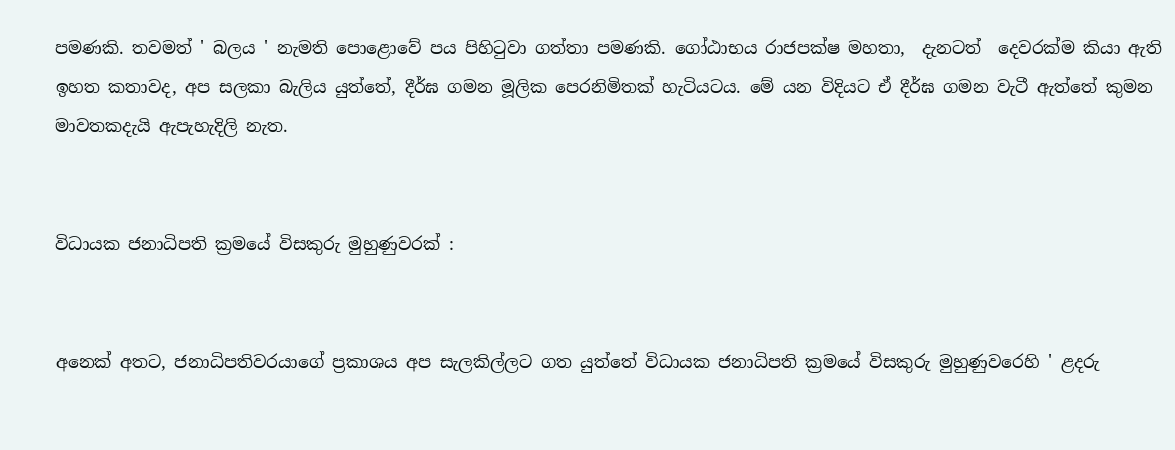පමණකි. තවමත් ' බලය ' නැමති පොළොවේ පය පිහිටුවා ගත්තා පමණකි. ගෝඨාභය රාජපක්ෂ මහතා,  දැනටත්  දෙවරක්ම කියා ඇති ඉහත කතාවද, අප සලකා බැලිය යුත්තේ, දීර්ඝ ගමන මූලික පෙරනිමිතක් හැටියටය. මේ යන විදියට ඒ දීර්ඝ ගමන වැටී ඇත්තේ කුමන මාවතකදැයි ඇපැහැදිලි නැත.


විධායක ජනාධිපති ක්‍රමයේ විසකුරු මුහුණුවරක් :


අනෙක් අතට, ජනාධිපතිවරයාගේ ප්‍රකාශය අප සැලකිල්ලට ගත යුත්තේ විධායක ජනාධිපති ක්‍රමයේ විසකුරු මුහුණුවරෙහි ' ළදරු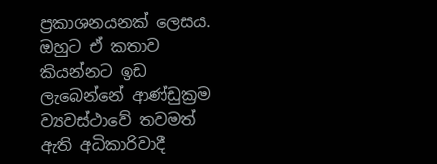ප්‍රකාශනයනක් ලෙසය. ඔහුට ඒ කතාව කියන්නට ඉඩ ලැබෙන්නේ ආණ්ඩුක්‍රම ව්‍යවස්ථාවේ තවමත් ඇති අධිකාරිවාදී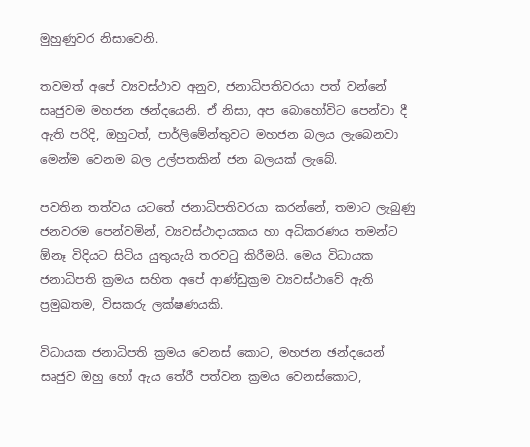මුහුණුවර නිසාවෙනි.

තවමත් අපේ ව්‍යවස්ථාව අනුව, ජනාධිපතිවරයා පත් වන්නේ සෘජුවම මහජන ඡන්දයෙනි. ඒ නිසා, අප බොහෝවිට පෙන්වා දී ඇති පරිදි, ඔහුටත්, පාර්ලිමේන්තුවට මහජන බලය ලැබෙනවා මෙන්ම වෙනම බල උල්පතකින් ජන බලයක් ලැබේ.

පවතින තත්වය යටතේ ජනාධිපතිවරයා කරන්නේ, තමාට ලැබුණු ජනවරම පෙන්වමින්, ව්‍යවස්ථාදායකය හා අධිකරණය තමන්ට ඕනෑ විදියට සිටිය යුතුයැයි තරවටු කිරීමයි. මෙය විධායක ජනාධිපති ක්‍රමය සහිත අපේ ආණ්ඩුක්‍රම ව්‍යවස්ථාවේ ඇති ප්‍රමුඛතම, විසකරු ලක්ෂණයකි.

විධායක ජනාධිපති ක්‍රමය වෙනස් කොට, මහජන ඡන්දයෙන් සෘජුව ඔහු හෝ ඇය තේරී පත්වන ක්‍රමය වෙනස්කොට,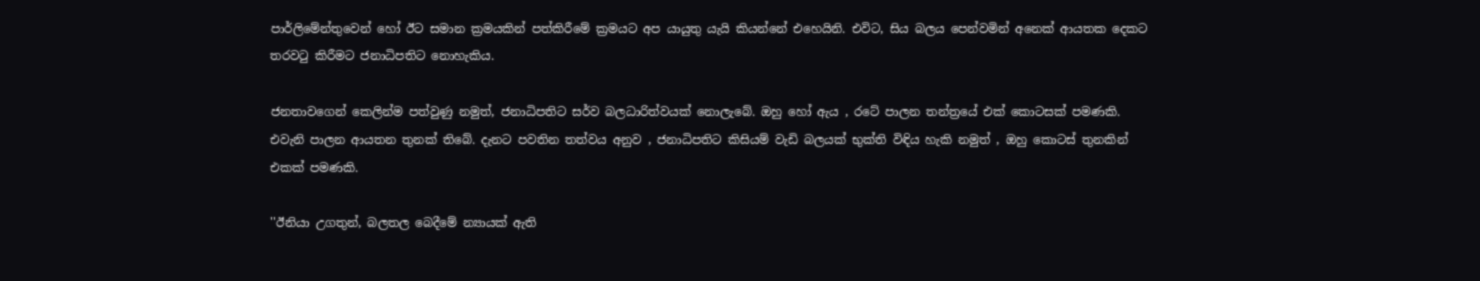පාර්ලිමේන්තුවෙන් හෝ ඊට සමාන ක්‍රමයකින් පත්කිරීමේ ක්‍රමයට අප යායුතු යැයි කියන්නේ එහෙයිනි. එවිට, සිය බලය පෙන්වමින් අනෙක් ආයතක දෙකට තරවටු කිරීමට ජනාධිපතිට නොහැකිය.

ජනතාවගෙන් කෙලින්ම පත්වුණු නමුත්, ජනාධිපතිට සර්ව බලධාරිත්වයක් නොලැබේ. ඔහු හෝ ඇය , රටේ පාලන තන්ත්‍රයේ එක් කොටසක් පමණකි. එවැනි පාලන ආයතන තුනක් තිබේ. දැනට පවතින තත්වය අනුව , ජනාධිපතිට කිසියම් වැඩි බලයක් භුක්ති විඳිය හැකි නමුත් , ඔහු කොටස් තුනකින් එකක් පමණකි.

''ඊනියා උගතුන්, බලතල බෙදීමේ න්‍යායක් ඇති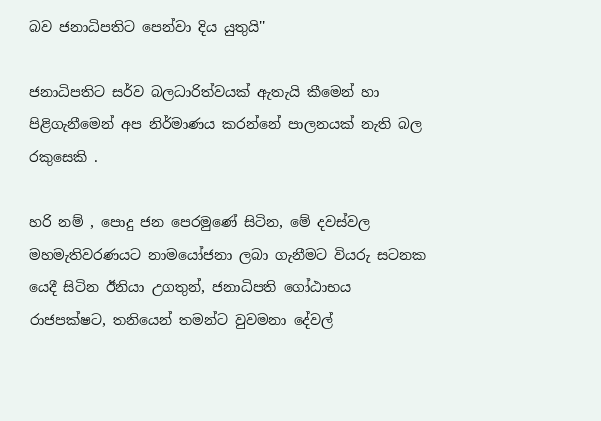බව ජනාධිපතිට පෙන්වා දිය යුතුයි''

ජනාධිපතිට සර්ව බලධාරිත්වයක් ඇතැයි කීමෙන් හා පිළිගැනීමෙන් අප නිර්මාණය කරන්නේ පාලනයක් නැති බල රකුසෙකි .

හරි නම් , පොදු ජන පෙරමුණේ සිටින, මේ දවස්වල මහමැතිවරණයට නාමයෝජනා ලබා ගැනීමට වියරු සටනක යෙදී සිටින ඊනියා උගතුන්, ජනාධිපති ගෝඨාභය රාජපක්ෂට, තනියෙන් තමන්ට වුවමනා දේවල්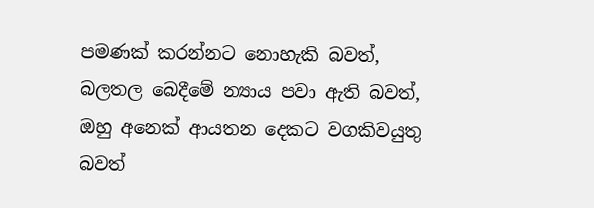පමණක් කරන්නට නොහැකි බවත්, බලතල බෙදීමේ න්‍යාය පවා ඇති බවත්, ඔහු අනෙක් ආයතන දෙකට වගකිවයුතු බවත්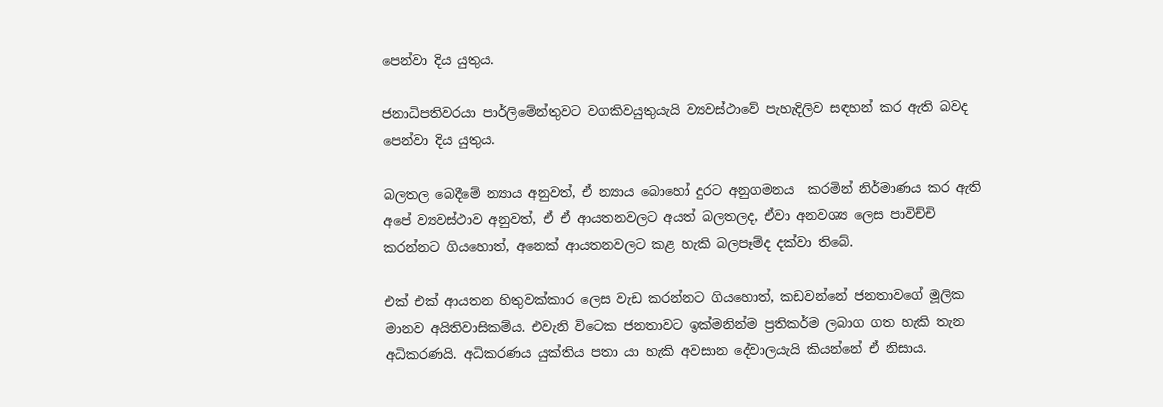පෙන්වා දිය යුතුය.

ජනාධිපතිවරයා පාර්ලිමේන්තුවට වගකිවයුතුයැයි ව්‍යවස්ථාවේ පැහැදිලිව සඳහන් කර ඇති බවද පෙන්වා දිය යුතුය.

බලතල බෙදීමේ න්‍යාය අනුවත්, ඒ න්‍යාය බොහෝ දුරට අනුගමනය  කරමින් නිර්මාණය කර ඇති අපේ ව්‍යවස්ථාව අනුවත්, ඒ ඒ ආයතනවලට අයත් බලතලද, ඒවා අනවශ්‍ය ලෙස පාවිච්චි කරන්නට ගියහොත්, අනෙක් ආයතනවලට කළ හැකි බලපෑම්ද දක්වා තිබේ.

එක් එක් ආයතන හිතුවක්කාර ලෙස වැඩ කරන්නට ගියහොත්, කඩවන්නේ ජනතාවගේ මූලික මානව අයිතිවාසිකම්ය. එවැනි විටෙක ජනතාවට ඉක්මනින්ම ප්‍රතිකර්ම ලබාග ගත හැකි තැන අධිකරණයි. අධිකරණය යුක්තිය පතා යා හැකි අවසාන දේවාලයැයි කියන්නේ ඒ නිසාය.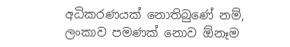අධිකරණයක් නොතිබුණේ නම්, ලංකාව පමණක් නොව ඕනෑම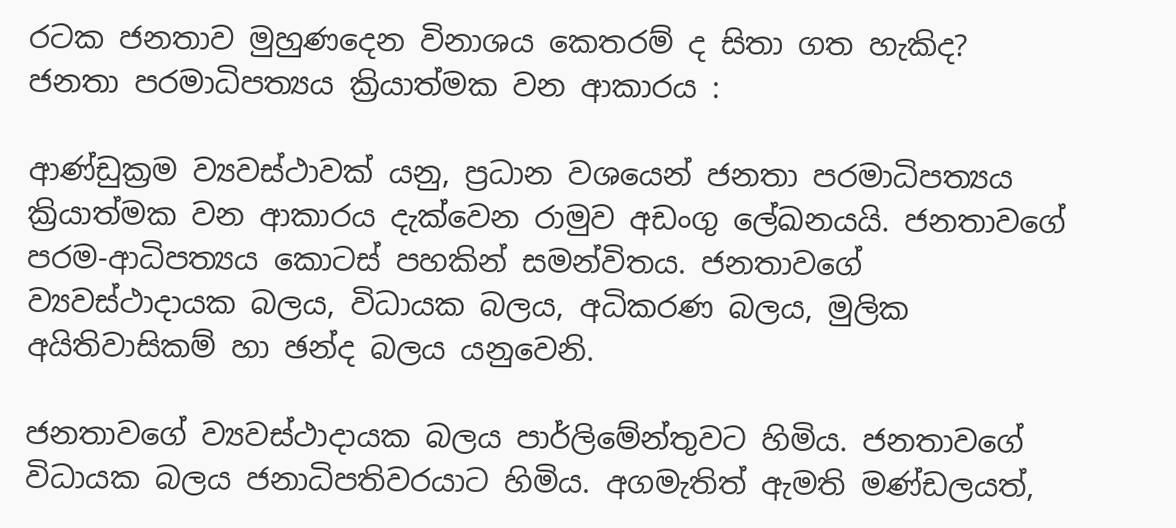රටක ජනතාව මුහුණදෙන විනාශය කෙතරම් ද සිතා ගත හැකිද?
ජනතා පරමාධිපත්‍යය ක්‍රියාත්මක වන ආකාරය :

ආණ්ඩුක්‍රම ව්‍යවස්ථාවක් යනු, ප්‍රධාන වශයෙන් ජනතා පරමාධිපත්‍යය ක්‍රියාත්මක වන ආකාරය දැක්වෙන රාමුව අඩංගු ලේඛනයයි. ජනතාවගේ පරම-ආධිපත්‍යය කොටස් පහකින් සමන්විතය. ජනතාවගේ ව්‍යවස්ථාදායක බලය, විධායක බලය, අධිකරණ බලය, මුලික අයිතිවාසිකම් හා ඡන්ද බලය යනුවෙනි.

ජනතාවගේ ව්‍යවස්ථාදායක බලය පාර්ලිමේන්තුවට හිමිය. ජනතාවගේ විධායක බලය ජනාධිපතිවරයාට හිමිය. අගමැතිත් ඇමති මණ්ඩලයත්,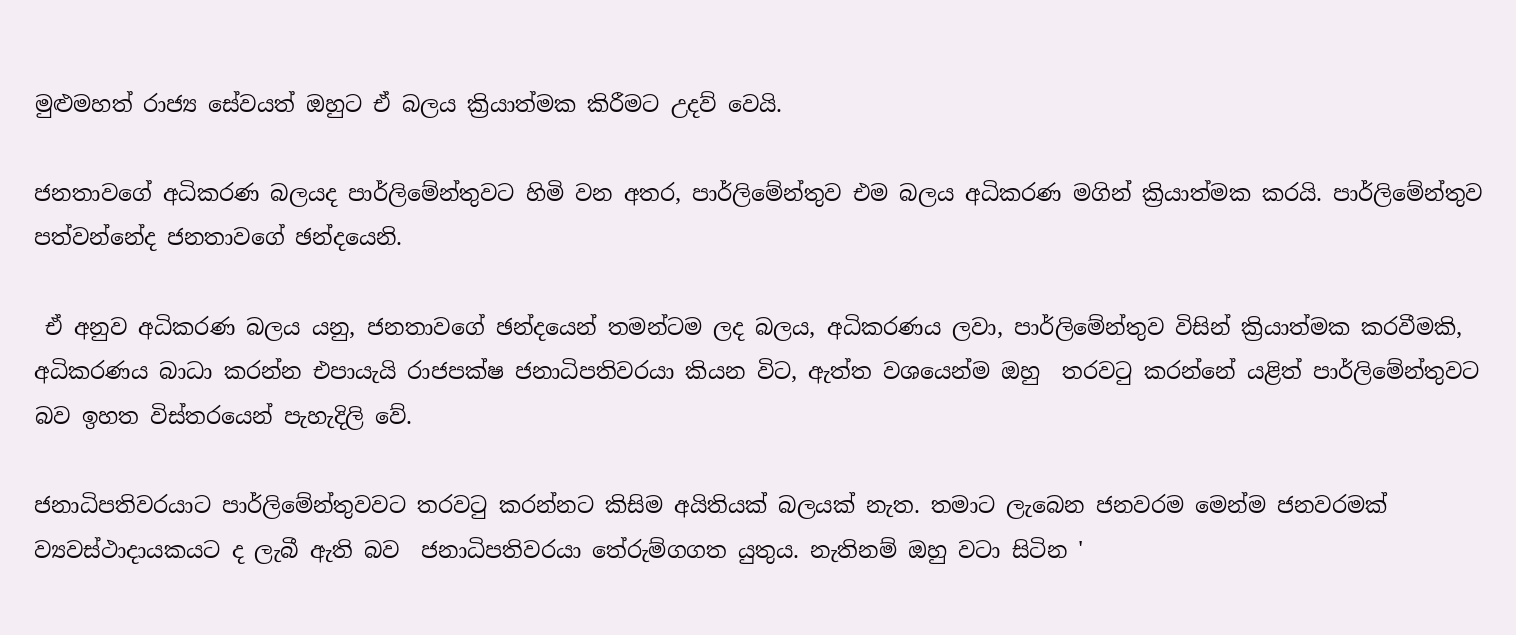මුළුමහත් රාජ්‍ය සේවයත් ඔහුට ඒ බලය ක්‍රියාත්මක කිරීමට උදව් වෙයි.

ජනතාවගේ අධිකරණ බලයද පාර්ලිමේන්තුවට හිමි වන අතර, පාර්ලිමේන්තුව එම බලය අධිකරණ මගින් ක්‍රියාත්මක කරයි. පාර්ලිමේන්තුව පත්වන්නේද ජනතාවගේ ඡන්දයෙනි.

 ඒ අනුව අධිකරණ බලය යනු, ජනතාවගේ ඡන්දයෙන් තමන්ටම ලද බලය, අධිකරණය ලවා, පාර්ලිමේන්තුව විසින් ක්‍රියාත්මක කරවීමකි, අධිකරණය බාධා කරන්න එපායැයි රාජපක්ෂ ජනාධිපතිවරයා කියන විට, ඇත්ත වශයෙන්ම ඔහු  තරවටු කරන්නේ යළිත් පාර්ලිමේන්තුවට බව ඉහත විස්තරයෙන් පැහැදිලි වේ.

ජනාධිපතිවරයාට පාර්ලිමේන්තුවවට තරවටු කරන්නට කිසිම අයිතියක් බලයක් නැත. තමාට ලැබෙන ජනවරම මෙන්ම ජනවරමක් ව්‍යවස්ථාදායකයට ද ලැබී ඇති බව  ජනාධිපතිවරයා තේරුම්ගගත යුතුය. නැතිනම් ඔහු වටා සිටින '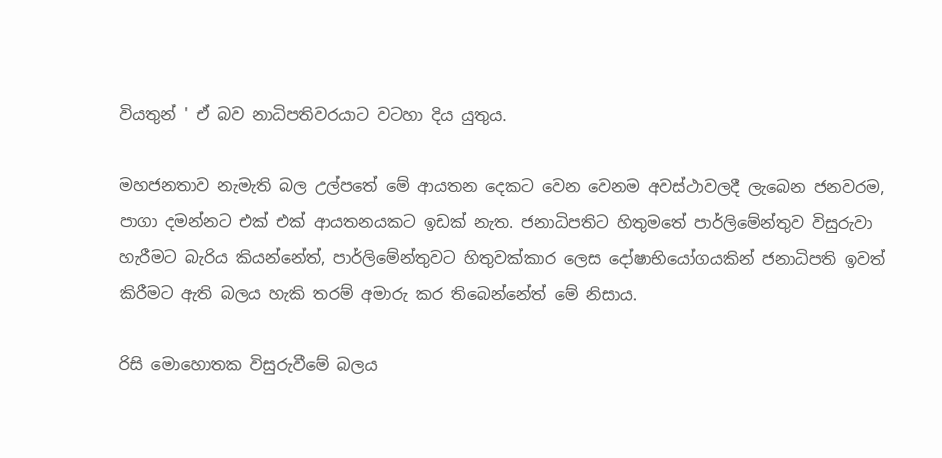වියතුන් ' ඒ බව නාධිපතිවරයාට වටහා දිය යුතුය.

මහජනතාව නැමැති බල උල්පතේ මේ ආයතන දෙකට වෙන වෙනම අවස්ථාවලදී ලැබෙන ජනවරම, පාගා දමන්නට එක් එක් ආයතනයකට ඉඩක් නැත. ජනාධිපතිට හිතුමතේ පාර්ලිමේන්තුව විසුරුවා හැරීමට බැරිය කියන්නේත්, පාර්ලිමේන්තුවට හිතුවක්කාර ලෙස දෝෂාභියෝගයකින් ජනාධිපති ඉවත් කිරීමට ඇති බලය හැකි තරම් අමාරු කර තිබෙන්නේත් මේ නිසාය.

රිසි මොහොතක විසුරුවීමේ බලය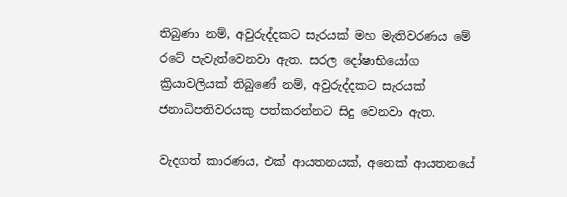තිබුණා නම්, අවුරුද්දකට සැරයක් මහ මැතිවරණය මේ රටේ පැවැත්වෙනවා ඇත. සරල දෝෂාභියෝග ක්‍රියාවලියක් තිබුණේ නම්, අවුරුද්දකට සැරයක් ජනාධිපතිවරයකු පත්කරන්නට සිදු වෙනවා ඇත.

වැදගත් කාරණය, එක් ආයතනයක්, අනෙක් ආයතනයේ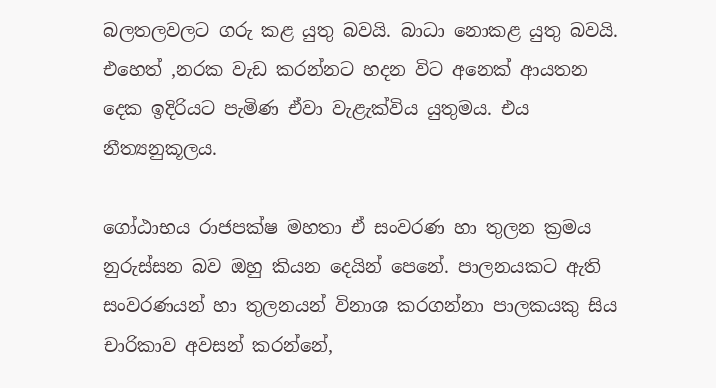බලතලවලට ගරු කළ යුතු බවයි. බාධා නොකළ යුතු බවයි. එහෙත් ,නරක වැඩ කරන්නට හදන විට අනෙක් ආයතන දෙක ඉදිරියට පැමිණ ඒවා වැළැක්විය යුතුමය. එය නීත්‍යනුකූලය.

ගෝඨාභය රාජපක්ෂ මහතා ඒ සංවරණ හා තුලන ක්‍රමය  නුරුස්සන බව ඔහු කියන දෙයින් පෙනේ. පාලනයකට ඇති සංවරණයන් හා තුලනයන් විනාශ කරගන්නා පාලකයකු සිය චාරිකාව අවසන් කරන්නේ,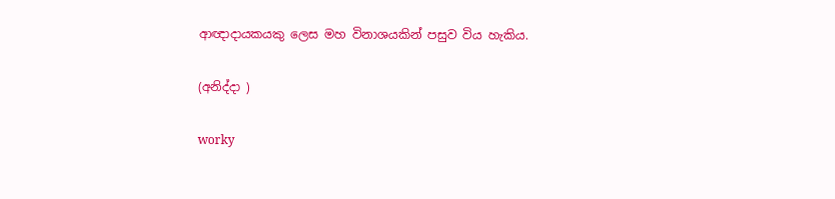ආඥාදායකයකු ලෙස මහ විනාශයකින් පසුව විය හැකිය.

(අනිද්දා )

worky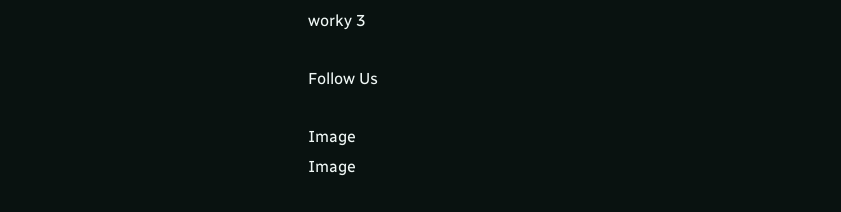worky 3

Follow Us

Image
Image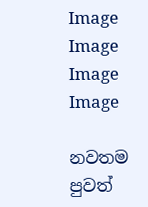Image
Image
Image
Image

නවතම පුවත්